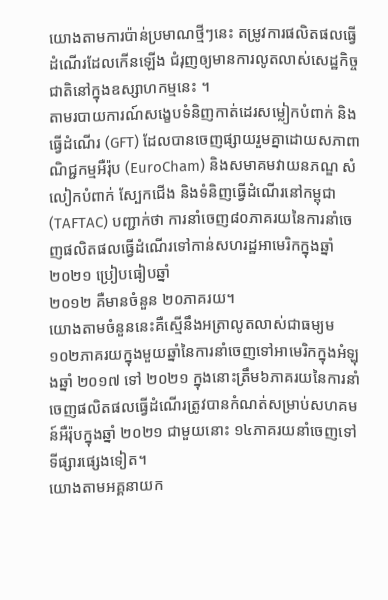យោងតាមការប៉ាន់ប្រមាណថ្មីៗនេះ តម្រូវការផលិតផលធ្វើដំណើរដែលកើនឡើង ជំរុញឲ្យមានការលូតលាស់សេដ្ឋកិច្ចជាតិនៅក្នុងឧស្សាហកម្មនេះ ។
តាមរបាយការណ៍សង្ខេបទំនិញកាត់ដេរសម្លៀកបំពាក់ និងធ្វើដំណើរ (GFT) ដែលបានចេញផ្សាយរួមគ្នាដោយសភាពាណិជ្ជកម្មអឺរ៉ុប (EuroCham) និងសមាគមវាយនភណ្ឌ សំលៀកបំពាក់ ស្បែកជើង និងទំនិញធ្វើដំណើរនៅកម្ពុជា (TAFTAC) បញ្ជាក់ថា ការនាំចេញ៨០ភាគរយនៃការនាំចេញផលិតផលធ្វើដំណើរទៅកាន់សហរដ្ឋអាមេរិកក្នុងឆ្នាំ២០២១ ប្រៀបធៀបឆ្នាំ
២០១២ គឺមានចំនួន ២០ភាគរយ។
យោងតាមចំនួននេះគឺស្មើនឹងអត្រាលូតលាស់ជាធម្យម ១០២ភាគរយក្នុងមួយឆ្នាំនៃការនាំចេញទៅអាមេរិកក្នុងអំឡុងឆ្នាំ ២០១៧ ទៅ ២០២១ ក្នុងនោះត្រឹម៦ភាគរយនៃការនាំចេញផលិតផលធ្វើដំណើរត្រូវបានកំណត់សម្រាប់សហគមន៍អឺរ៉ុបក្នុងឆ្នាំ ២០២១ ជាមួយនោះ ១៤ភាគរយនាំចេញទៅទីផ្សារផ្សេងទៀត។
យោងតាមអគ្គនាយក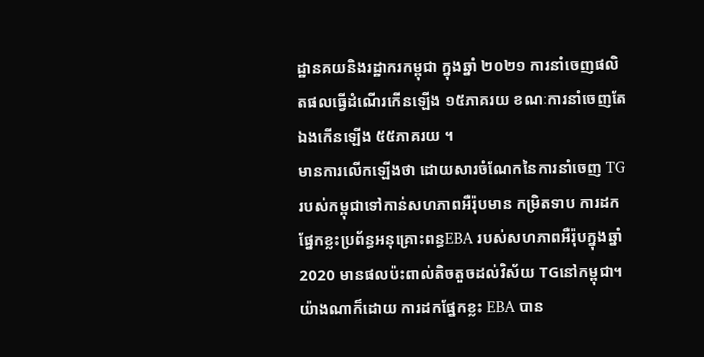ដ្ឋានគយនិងរដ្ឋាករកម្ពុជា ក្នុងឆ្នាំ ២០២១ ការនាំចេញផលិតផលធ្វើដំណើរកើនឡើង ១៥ភាគរយ ខណៈការនាំចេញតែឯងកើនឡើង ៥៥ភាគរយ ។
មានការលើកឡើងថា ដោយសារចំណែកនៃការនាំចេញ TG របស់កម្ពុជាទៅកាន់សហភាពអឺរ៉ុបមាន កម្រិតទាប ការដកផ្នែកខ្លះប្រព័ន្ធអនុគ្រោះពន្ធEBA របស់សហភាពអឺរ៉ុបក្នុងឆ្នាំ 2020 មានផលប៉ះពាល់តិចតួចដល់វិស័យ TGនៅកម្ពុជា។
យ៉ាងណាក៏ដោយ ការដកផ្នែកខ្លះ EBA បាន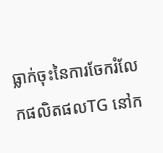ធ្លាក់ចុះនៃការចែករំលែកផលិតផលTG នៅក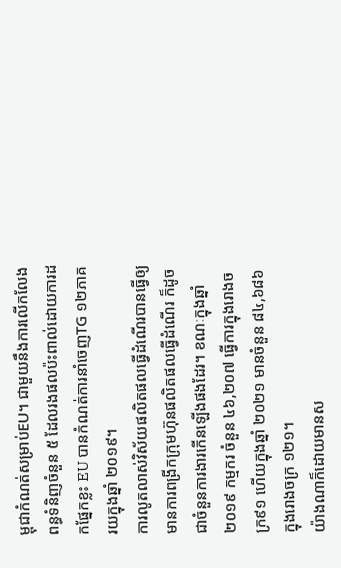ម្ពុជាកំណត់សម្រាប់EU។ ជាមួយនឹងការលើកលែងពន្ធទំនិញចំនួន ៥ ដែលរងផលប៉ះពាល់ដោយការដកផ្នែកខ្លះ EU បានកំណត់ការនាំចេញTG ១២ភាគរយក្នុងឆ្នាំ ២០១៩។
ការលូតលាស់វិស័យផលិតផលធ្វើដំណើរបានធ្វើឲ្យមានការពង្រីកក្រុមហ៊ុនផលិតផលធ្វើដំណើរ ក៏ដូចជាចំនួនការងារកើនឡើងផងដែរ។ ខណៈក្នុងឆ្នាំ ២០១៩ កម្មករ ចំនួន ៤៦,២០៧ ធ្វើការក្នុងរោងចក្រ៩១ ហើយក្នុងឆ្នាំ ២០២១ មានចំនួន ៨៤,៦៨៦ ក្នុងរោងចក្រ ១២១។
យ៉ាងណាក៏ដោយមានស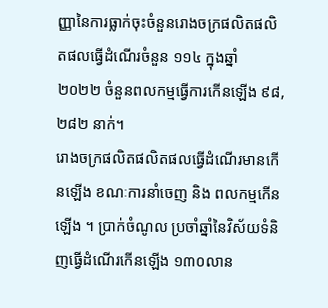ញ្ញានៃការធ្លាក់ចុះចំនួនរោងចក្រផលិតផលិតផលធ្វើដំណើរចំនួន ១១៤ ក្នុងឆ្នាំ ២០២២ ចំនួនពលកម្មធ្វើការកើនឡើង ៩៨, ២៨២ នាក់។
រោងចក្រផលិតផលិតផលធ្វើដំណើរមានកើនឡើង ខណៈការនាំចេញ និង ពលកម្មកើនឡើង ។ ប្រាក់ចំណូល ប្រចាំឆ្នាំនៃវិស័យទំនិញធ្វើដំណើរកើនឡើង ១៣០លាន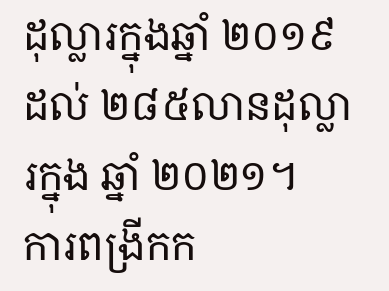ដុល្លារក្នុងឆ្នាំ ២០១៩ ដល់ ២៨៥លានដុល្លារក្នុង ឆ្នាំ ២០២១។
ការពង្រីកក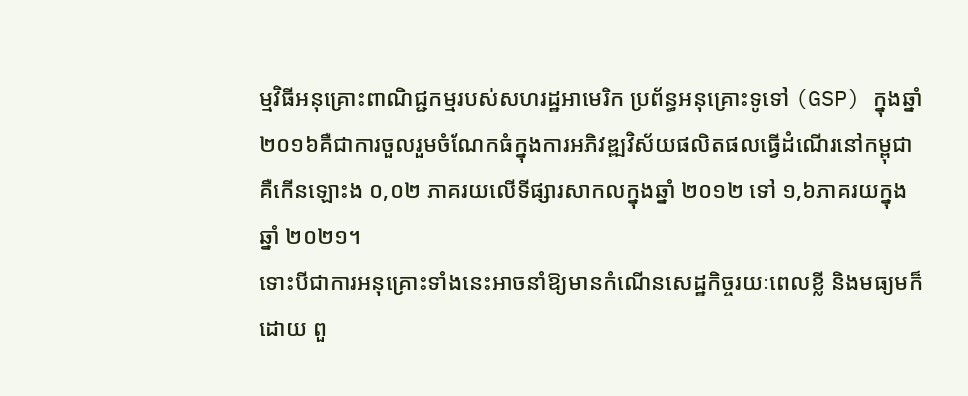ម្មវិធីអនុគ្រោះពាណិជ្ជកម្មរបស់សហរដ្ឋអាមេរិក ប្រព័ន្ធអនុគ្រោះទូទៅ (GSP) ក្នុងឆ្នាំ ២០១៦គឺជាការចួលរួមចំណែកធំក្នុងការអភិវឌ្ឍវិស័យផលិតផលធ្វើដំណើរនៅកម្ពុជា គឺកើនឡោះង ០,០២ ភាគរយលើទីផ្សារសាកលក្នុងឆ្នាំ ២០១២ ទៅ ១,៦ភាគរយក្នុងឆ្នាំ ២០២១។
ទោះបីជាការអនុគ្រោះទាំងនេះអាចនាំឱ្យមានកំណើនសេដ្ឋកិច្ចរយៈពេលខ្លី និងមធ្យមក៏ដោយ ពួ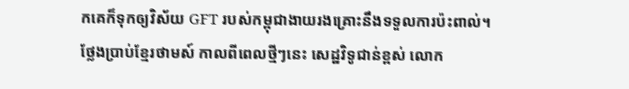កគេក៏ទុកឲ្យវិស័យ GFT របស់កម្ពុជាងាយរងគ្រោះនឹងទទួលការប៉ះពាល់។
ថ្លែងប្រាប់ខ្មែរថាមស៍ កាលពីពេលថ្មីៗនេះ សេដ្ឋវិទូជាន់ខ្ពស់ លោក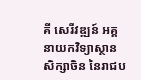គី សេរីវឌ្ឍន៍ អគ្គនាយកវិទ្យាស្ថានសិក្សាចិន នៃរាជប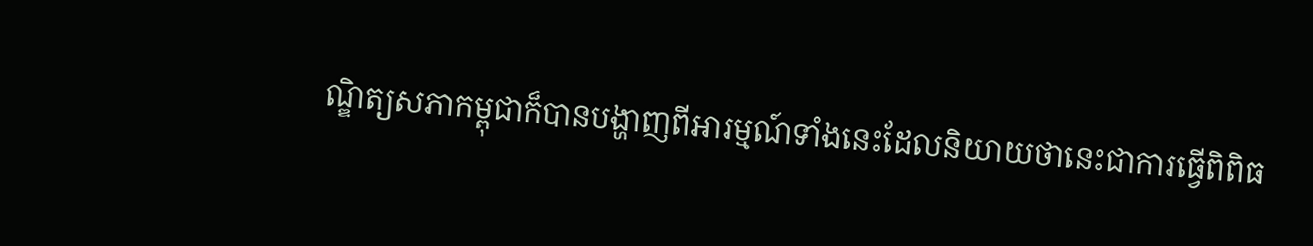ណ្ឌិត្យសភាកម្ពុជាក៏បានបង្ហាញពីអារម្មណ៍ទាំងនេះដែលនិយាយថានេះជាការធ្វើពិពិធ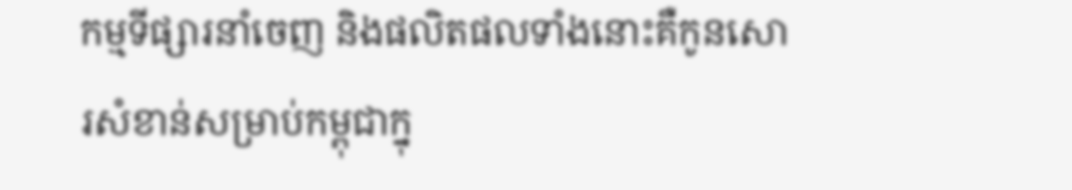កម្មទីផ្សារនាំចេញ និងផលិតផលទាំងនោះគឺកូនសោរសំខាន់សម្រាប់កម្ពុជាក្នុ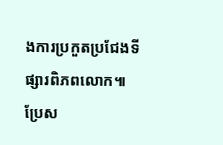ងការប្រកួតប្រជែងទីផ្សារពិភពលោក៕
ប្រែស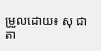ម្រួលដោយ៖ សុ ជាតា